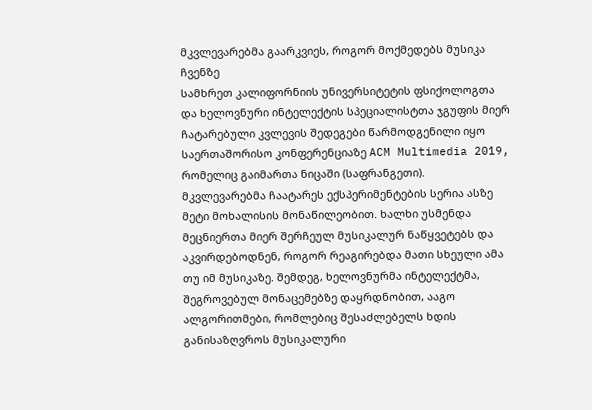მკვლევარებმა გაარკვიეს, როგორ მოქმედებს მუსიკა ჩვენზე
სამხრეთ კალიფორნიის უნივერსიტეტის ფსიქოლოგთა და ხელოვნური ინტელექტის სპეციალისტთა ჯგუფის მიერ ჩატარებული კვლევის შედეგები წარმოდგენილი იყო საერთაშორისო კონფერენციაზე ACM Multimedia 2019, რომელიც გაიმართა ნიცაში (საფრანგეთი).
მკვლევარებმა ჩაატარეს ექსპერიმენტების სერია ასზე მეტი მოხალისის მონაწილეობით. ხალხი უსმენდა მეცნიერთა მიერ შერჩეულ მუსიკალურ ნაწყვეტებს და აკვირდებოდნენ, როგორ რეაგირებდა მათი სხეული ამა თუ იმ მუსიკაზე. შემდეგ, ხელოვნურმა ინტელექტმა, შეგროვებულ მონაცემებზე დაყრდნობით, ააგო ალგორითმები, რომლებიც შესაძლებელს ხდის განისაზღვროს მუსიკალური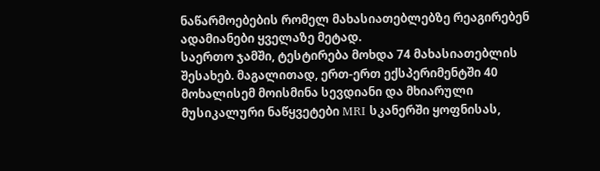ნაწარმოებების რომელ მახასიათებლებზე რეაგირებენ ადამიანები ყველაზე მეტად.
საერთო ჯამში, ტესტირება მოხდა 74 მახასიათებლის შესახებ. მაგალითად, ერთ-ერთ ექსპერიმენტში 40 მოხალისემ მოისმინა სევდიანი და მხიარული მუსიკალური ნაწყვეტები MRI სკანერში ყოფნისას,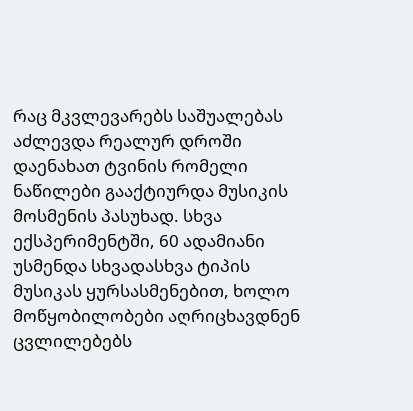რაც მკვლევარებს საშუალებას აძლევდა რეალურ დროში დაენახათ ტვინის რომელი ნაწილები გააქტიურდა მუსიკის მოსმენის პასუხად. სხვა ექსპერიმენტში, 60 ადამიანი უსმენდა სხვადასხვა ტიპის მუსიკას ყურსასმენებით, ხოლო მოწყობილობები აღრიცხავდნენ ცვლილებებს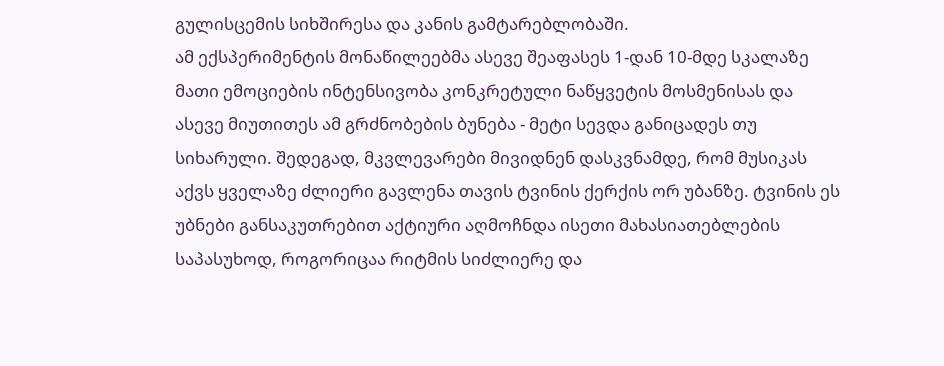გულისცემის სიხშირესა და კანის გამტარებლობაში.
ამ ექსპერიმენტის მონაწილეებმა ასევე შეაფასეს 1-დან 10-მდე სკალაზე მათი ემოციების ინტენსივობა კონკრეტული ნაწყვეტის მოსმენისას და ასევე მიუთითეს ამ გრძნობების ბუნება - მეტი სევდა განიცადეს თუ სიხარული. შედეგად, მკვლევარები მივიდნენ დასკვნამდე, რომ მუსიკას აქვს ყველაზე ძლიერი გავლენა თავის ტვინის ქერქის ორ უბანზე. ტვინის ეს უბნები განსაკუთრებით აქტიური აღმოჩნდა ისეთი მახასიათებლების საპასუხოდ, როგორიცაა რიტმის სიძლიერე და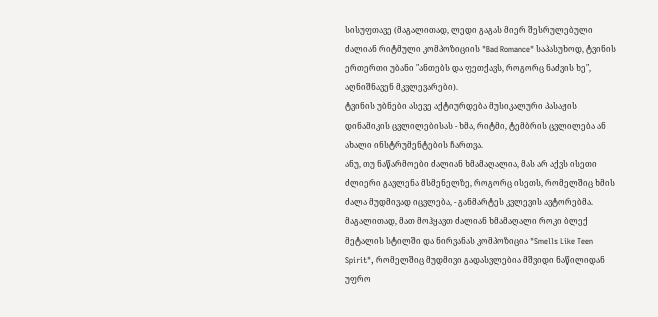სისუფთავე (მაგალითად, ლედი გაგას მიერ შესრულებული ძალიან რიტმული კომპოზიციის "Bad Romance" საპასუხოდ, ტვინის ერთერთი უბანი "ანთებს და ფეთქავს, როგორც ნაძვის ხე", აღნიშნავენ მკვლევარები).
ტვინის უბნები ასევე აქტიურდება მუსიკალური პასაჟის დინამიკის ცვლილებისას - ხმა, რიტმი, ტემბრის ცვლილება ან ახალი ინსტრუმენტების ჩართვა.
ანუ, თუ ნაწარმოები ძალიან ხმამაღალია, მას არ აქვს ისეთი ძლიერი გავლენა მსმენელზე, როგორც ისეთს, რომელშიც ხმის ძალა მუდმივად იცვლება, - განმარტეს კვლევის ავტორებმა. მაგალითად, მათ მოჰყავთ ძალიან ხმამაღალი როკი ბლექ მეტალის სტილში და ნირვანას კომპოზიცია "Smells Like Teen Spirit", რომელშიც მუდმივი გადასვლებია მშვიდი ნაწილიდან უფრო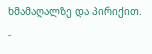ხმამაღალზე და პირიქით.
-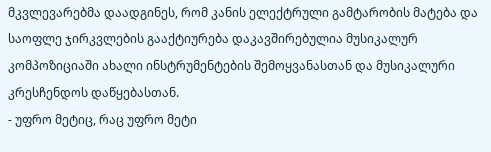მკვლევარებმა დაადგინეს, რომ კანის ელექტრული გამტარობის მატება და საოფლე ჯირკვლების გააქტიურება დაკავშირებულია მუსიკალურ კომპოზიციაში ახალი ინსტრუმენტების შემოყვანასთან და მუსიკალური კრესჩენდოს დაწყებასთან.
- უფრო მეტიც, რაც უფრო მეტი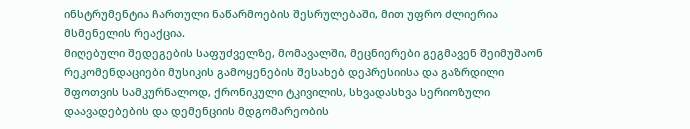ინსტრუმენტია ჩართული ნაწარმოების შესრულებაში, მით უფრო ძლიერია მსმენელის რეაქცია.
მიღებული შედეგების საფუძველზე, მომავალში, მეცნიერები გეგმავენ შეიმუშაონ რეკომენდაციები მუსიკის გამოყენების შესახებ დეპრესიისა და გაზრდილი შფოთვის სამკურნალოდ, ქრონიკული ტკივილის, სხვადასხვა სერიოზული დაავადებების და დემენციის მდგომარეობის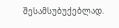შესამსუბუქებლად.